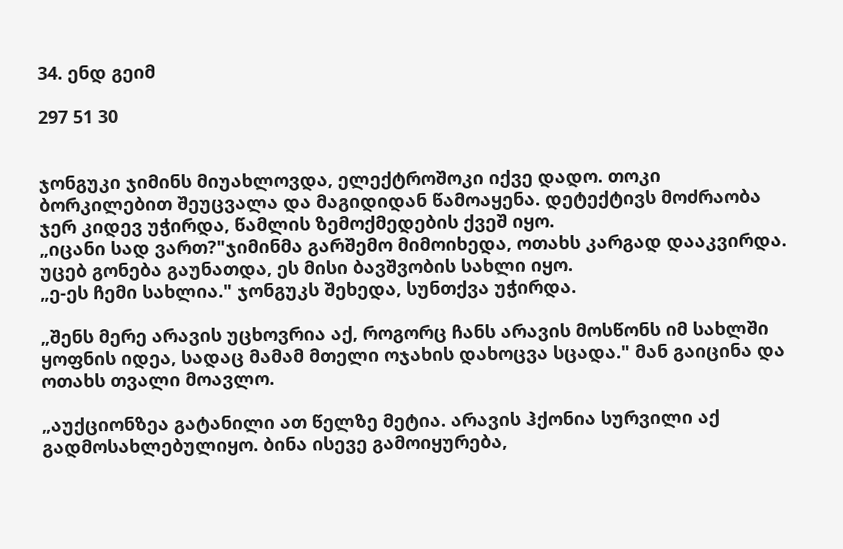34. ენდ გეიმ

297 51 30


ჯონგუკი ჯიმინს მიუახლოვდა, ელექტროშოკი იქვე დადო. თოკი ბორკილებით შეუცვალა და მაგიდიდან წამოაყენა. დეტექტივს მოძრაობა ჯერ კიდევ უჭირდა, წამლის ზემოქმედების ქვეშ იყო.
„იცანი სად ვართ?"ჯიმინმა გარშემო მიმოიხედა, ოთახს კარგად დააკვირდა. უცებ გონება გაუნათდა, ეს მისი ბავშვობის სახლი იყო.
„ე-ეს ჩემი სახლია." ჯონგუკს შეხედა, სუნთქვა უჭირდა.

„შენს მერე არავის უცხოვრია აქ, როგორც ჩანს არავის მოსწონს იმ სახლში ყოფნის იდეა, სადაც მამამ მთელი ოჯახის დახოცვა სცადა." მან გაიცინა და ოთახს თვალი მოავლო.

„აუქციონზეა გატანილი ათ წელზე მეტია. არავის ჰქონია სურვილი აქ გადმოსახლებულიყო. ბინა ისევე გამოიყურება,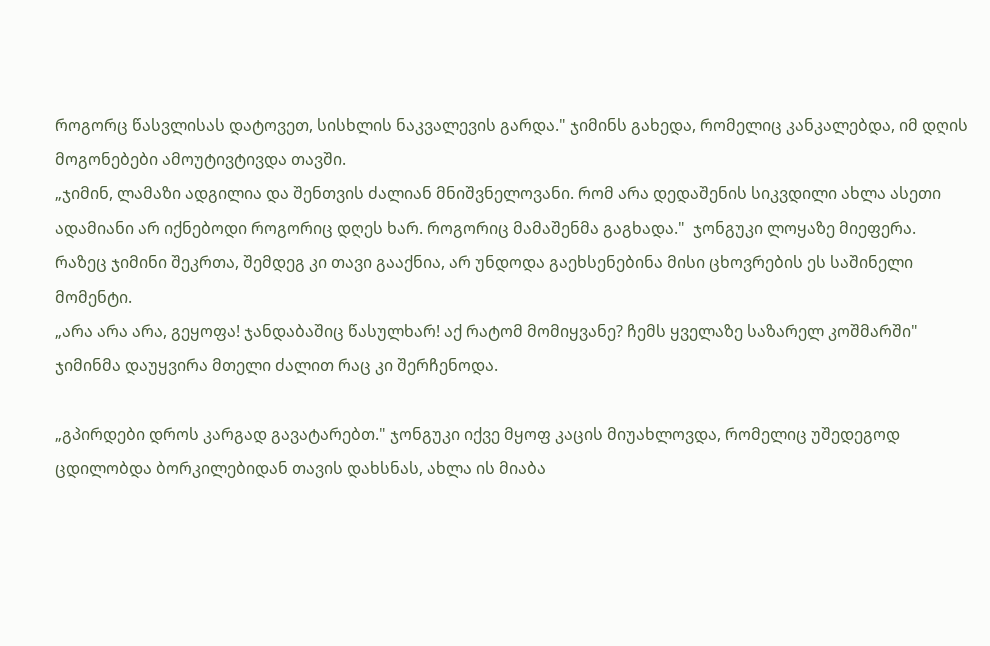როგორც წასვლისას დატოვეთ, სისხლის ნაკვალევის გარდა." ჯიმინს გახედა, რომელიც კანკალებდა, იმ დღის მოგონებები ამოუტივტივდა თავში.
„ჯიმინ, ლამაზი ადგილია და შენთვის ძალიან მნიშვნელოვანი. რომ არა დედაშენის სიკვდილი ახლა ასეთი ადამიანი არ იქნებოდი როგორიც დღეს ხარ. როგორიც მამაშენმა გაგხადა."  ჯონგუკი ლოყაზე მიეფერა. რაზეც ჯიმინი შეკრთა, შემდეგ კი თავი გააქნია, არ უნდოდა გაეხსენებინა მისი ცხოვრების ეს საშინელი მომენტი.
„არა არა არა, გეყოფა! ჯანდაბაშიც წასულხარ! აქ რატომ მომიყვანე? ჩემს ყველაზე საზარელ კოშმარში" ჯიმინმა დაუყვირა მთელი ძალით რაც კი შერჩენოდა.

„გპირდები დროს კარგად გავატარებთ." ჯონგუკი იქვე მყოფ კაცის მიუახლოვდა, რომელიც უშედეგოდ ცდილობდა ბორკილებიდან თავის დახსნას, ახლა ის მიაბა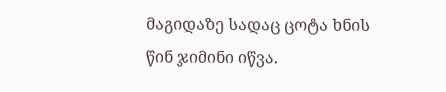მაგიდაზე სადაც ცოტა ხნის წინ ჯიმინი იწვა.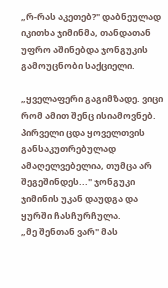„რ-რას აკეთებ?" დაბნეულად იკითხა ჯიმინმა, თანდათან უფრო აშინებდა ჯონგუკის გამოუცნობი საქციელი.

„ყველაფერი გაგიმზადე. ვიცი რომ ამით შენც ისიამოვნებ. პირველი ცდა ყოველთვის განსაკუთრებულად ამაღელვებელია, თუმცა არ შეგეშინდეს..." ჯონგუკი ჯიმინის უკან დაუდგა და ყურში ჩასჩურჩულა.
„მე შენთან ვარ" მას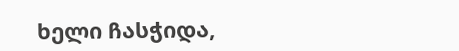ხელი ჩასჭიდა,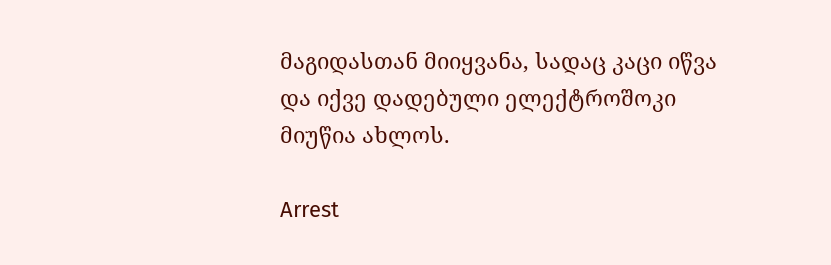მაგიდასთან მიიყვანა, სადაც კაცი იწვა და იქვე დადებული ელექტროშოკი მიუწია ახლოს.

Arrest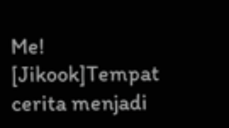Me! [Jikook]Tempat cerita menjadi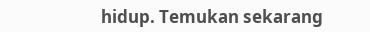hidup. Temukan sekarang